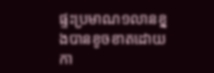ផ្ទះប្រមាណ១លានខ្នងបានខូចខាតដោយកា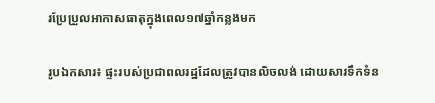រប្រែប្រួលអាកាសធាតុក្នុងពេល១៧ឆ្នាំកន្លងមក

រូបឯកសារ៖ ផ្ទះរបស់ប្រជាពលរដ្ឋដែលត្រូវបានលិចលង់ ដោយសារទឹកទំន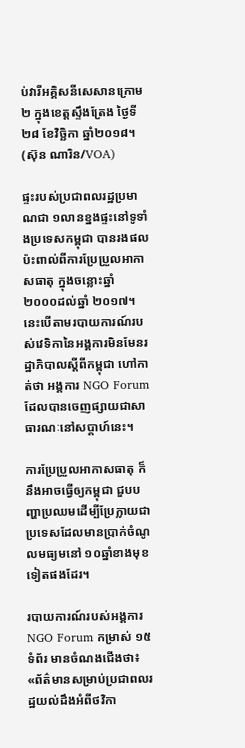ប់វារីអគ្គិសនីសេសានក្រោម២ ក្នុងខេត្តស្ទឹងត្រែង ថ្ងៃទី២៨ ខែវិច្ឆិកា ឆ្នាំ២០១៨។ (ស៊ុន ណារិន/VOA)

ផ្ទះរបស់ប្រជាពលរដ្ឋប្រមាណជា ១លានខ្នងផ្ទះនៅទូទាំងប្រទេសកម្ពុជា បានរងផលប៉ះពាល់ពីការប្រែប្រួលអាកាសធាតុ ក្នុងចន្លោះឆ្នាំ ២០០០ដល់ឆ្នាំ ២០១៧។ នេះបើតាមរបាយការណ៍របស់វេទិកានៃអង្គការមិនមែនរដ្ឋាភិបាលស្តីពីកម្ពុជា ហៅកាត់ថា អង្គការ NGO Forum ដែលបានចេញផ្សាយជាសាធារណៈនៅសប្តាហ៍នេះ។

ការប្រែប្រួលអាកាសធាតុ ក៏នឹងអាចធ្វើឲ្យកម្ពុជា ជួបបញ្ហាប្រឈមដើម្បីប្រែក្លាយជាប្រទេសដែលមានប្រាក់ចំណូលមធ្យមនៅ ១០ឆ្នាំខាងមុខទៀតផងដែរ។

របាយការណ៍របស់អង្គការ NGO Forum កម្រាស់ ១៥ទំព័រ មានចំណងជើងថា៖ «ព័ត៌មានសម្រាប់ប្រជាពលរដ្ឋយល់ដឹងអំពីថវិកា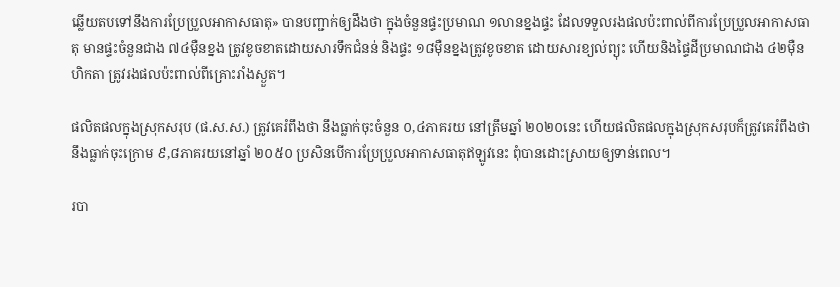ឆ្លើយតបទៅនឹងការប្រែប្រួលអាកាសធាតុ» បានបញ្ជាក់ឲ្យដឹងថា ក្នុងចំនួនផ្ទះប្រមាណ ១លានខ្នងផ្ទះ ដែលទទួលរងផលប៉ះពាល់ពីការប្រែប្រួលអាកាសធាតុ មានផ្ទះចំនួនជាង ៧៤ម៉ឺនខ្នង ត្រូវខូចខាតដោយសារទឹកជំនន់ និងផ្ទះ ១៨ម៉ឺនខ្នងត្រូវខូចខាត ដោយសារខ្យល់ព្យុះ ហើយនិងផ្ទៃដីប្រមាណជាង ៤២ម៉ឺនហិកតា ត្រូវរងផលប៉ះពាល់ពីគ្រោះរាំងស្ងួត។

ផលិតផលក្នុងស្រុកសរុប (ផ.ស.ស.) ត្រូវគេរំពឹងថា នឹងធ្លាក់ចុះចំនួន ០,៤ភាគរយ នៅត្រឹមឆ្នាំ ២០២០នេះ ហើយផលិតផលក្នុងស្រុកសរុបក៏ត្រូវគេរំពឹងថា នឹងធ្លាក់ចុះក្រោម ៩,៨ភាគរយនៅឆ្នាំ ២០៥០ ប្រសិនបើការប្រែប្រួលអាកាសធាតុឥឡូវនេះ ពុំបានដោះស្រាយឲ្យទាន់ពេល។

របា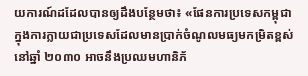យការណ៍ដដែលបានឲ្យដឹងបន្ថែមថា៖ «ផែនការប្រទេសកម្ពុជា ក្នុងការក្លាយជាប្រទេសដែលមានប្រាក់ចំណូលមធ្យមកម្រិតខ្ពស់នៅឆ្នាំ ២០៣០ អាចនឹងប្រឈមហានិភ័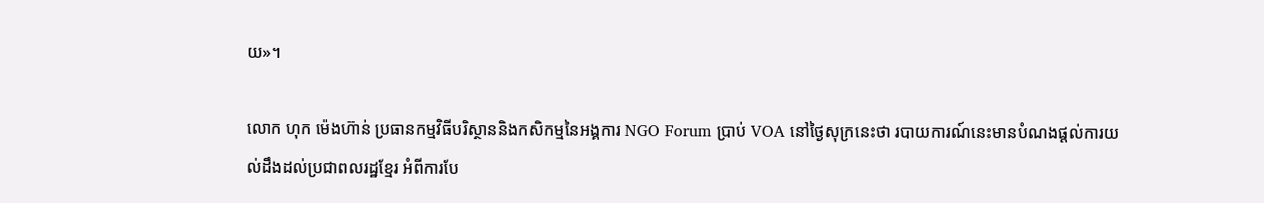យ»។

លោក ហុក ម៉េងហ៊ាន់ ប្រធានកម្មវិធីបរិស្ថាននិងកសិកម្មនៃអង្គការ NGO Forum ប្រាប់ VOA នៅថ្ងៃសុក្រនេះថា របាយការណ៍នេះមានបំណងផ្តល់ការយល់ដឹងដល់ប្រជាពលរដ្ឋខ្មែរ អំពីការបែ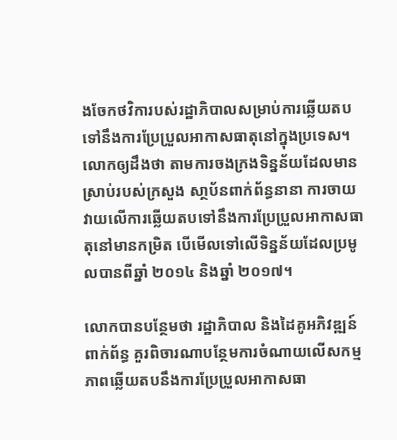ងចែកថវិការបស់រដ្ឋាភិបាលសម្រាប់ការឆ្លើយតបទៅនឹងការប្រែប្រួលអាកាសធាតុនៅក្នុងប្រទេស។ លោកឲ្យដឹងថា តាមការចងក្រងទិន្នន័យដែលមានស្រាប់របស់ក្រសួង សា្ថប័នពាក់ព័ន្ធនានា ការចាយវាយលើការឆ្លើយតបទៅនឹងការប្រែប្រួលអាកាសធាតុនៅមានកម្រិត បើមើលទៅលើទិន្នន័យដែលប្រមូលបានពីឆ្នាំ ២០១៤ និងឆ្នាំ ២០១៧។

លោកបានបន្ថែមថា រដ្ឋាភិបាល និងដៃគូអភិវឌ្ឍន៍ពាក់ព័ន្ធ គួរពិចារណាបន្ថែមការចំណាយលើសកម្មភាពឆ្លើយតបនឹងការប្រែប្រួលអាកាសធា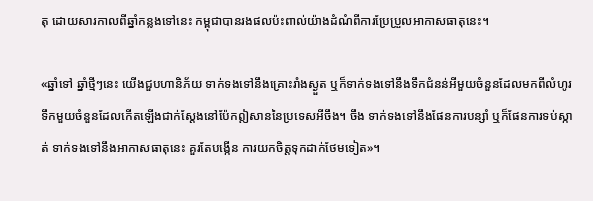តុ ដោយសារកាលពីឆ្នាំកន្លងទៅនេះ កម្ពុជាបានរងផលប៉ះពាល់យ៉ាងដំណំពីការប្រែប្រួលអាកាសធាតុនេះ។

«ឆ្នាំទៅ ឆ្នាំថ្មីៗនេះ យើងជួបហានិភ័យ ទាក់ទងទៅនឹងគ្រោះរាំងស្ងួត ឬក៏ទាក់ទងទៅនឹងទឹកជំនន់អីមួយចំនួនដែលមកពីលំហូរទឹកមួយចំនួនដែលកើតឡើងជាក់ស្តែងនៅប៉ែកឦសាននៃប្រទេសអីចឹង។ ចឹង ទាក់ទងទៅនឹងផែនការបន្សាំ ឬក៏ផែនការទប់ស្កាត់ ទាក់ទងទៅនឹងអាកាសធាតុនេះ គួរតែបង្កើន ការយកចិត្តទុកដាក់ថែមទៀត»។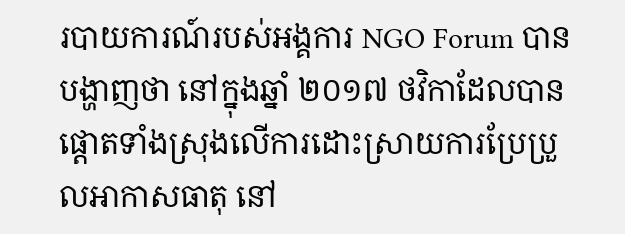របាយការណ៍របស់អង្គការ NGO Forum បានបង្ហាញថា នៅក្នុងឆ្នាំ ២០១៧ ថវិកាដែលបានផ្តោតទាំងស្រុងលើការដោះស្រាយការប្រែប្រួលអាកាសធាតុ នៅ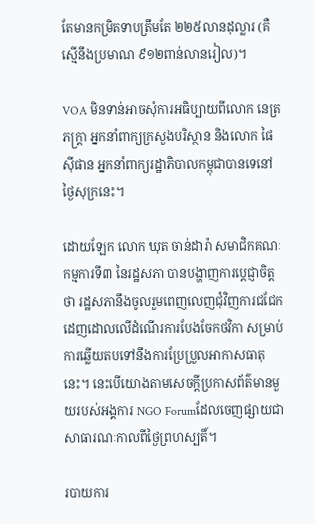តែមានកម្រិតទាបត្រឹមតែ ២២៥លានដុល្លារ (គឺស្មើនឹងប្រមាណ ៩១២ពាន់លានរៀល)។

VOA មិនទាន់អាចសុំការអធិប្បាយពីលោក នេត្រ ភក្រ្តា អ្នកនាំពាក្យក្រសួងបរិស្ថាន និងលោក ផៃ ស៊ីផាន អ្នកនាំពាក្យរដ្ឋាភិបាលកម្ពុជាបានទេនៅថ្ងៃសុក្រនេះ។

ដោយឡែក លោក ឃុត ចាន់ដារ៉ា សមាជិកគណៈកម្មការទី៣ នៃរដ្ឋសភា បានបង្ហាញការប្តេជ្ញាចិត្តថា រដ្ឋសភានឹងចូលរួមពេញលេញជុំវិញការជជែកដេញដោលលើដំណើរការបែងចែកថវិកា សម្រាប់ការឆ្លើយតបទៅនឹងការប្រែប្រួលអាកាសធាតុនេះ។ នេះបើយោងតាមសេចក្តីប្រកាសព័ត៌មានមួយរបស់អង្គការ NGO Forumដែលចេញផ្សាយជាសាធារណៈកាលពីថ្ងៃព្រហស្បតិ៍។

របាយការ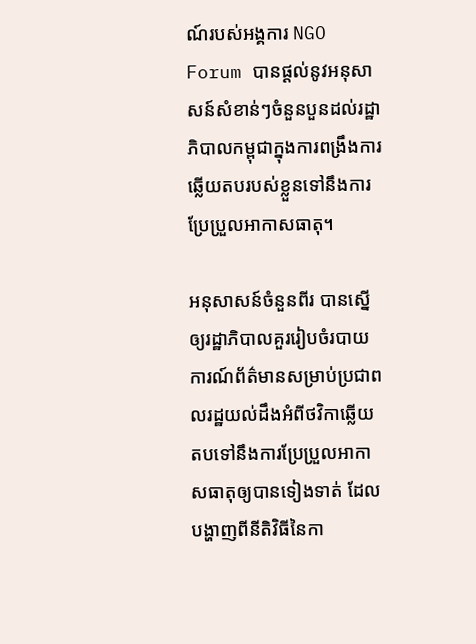ណ៍របស់អង្គការ NGO Forum បានផ្តល់នូវអនុសាសន៍សំខាន់ៗចំនួនបួនដល់រដ្ឋាភិបាលកម្ពុជាក្នុងការពង្រឹងការឆ្លើយតបរបស់ខ្លួនទៅនឹងការប្រែប្រួលអាកាសធាតុ។

អនុសាសន៍ចំនួនពីរ បានស្នើឲ្យរដ្ឋាភិបាលគួររៀបចំរបាយការណ៍ព័ត៌មានសម្រាប់ប្រជាពលរដ្ឋយល់ដឹងអំពីថវិកាឆ្លើយតបទៅនឹងការប្រែប្រួលអាកាសធាតុឲ្យបានទៀងទាត់ ដែលបង្ហាញពីនីតិវិធីនៃកា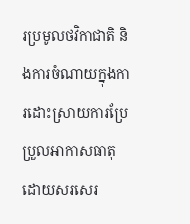រប្រមូលថវិកាជាតិ និងការចំណាយក្នុងការដោះស្រាយការប្រែប្រួលអាកាសធាតុដោយសរសេរ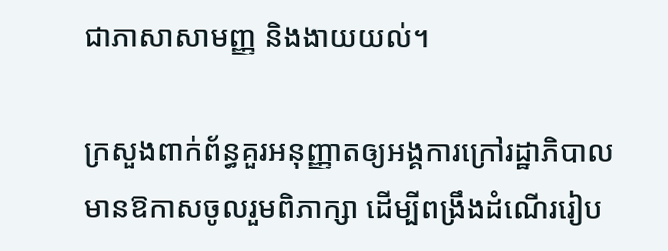ជាភាសាសាមញ្ញ និងងាយយល់។

ក្រសួងពាក់ព័ន្ធគួរអនុញ្ញាតឲ្យអង្គការក្រៅរដ្ឋាភិបាលមានឱកាសចូលរួមពិភាក្សា ដើម្បីពង្រឹងដំណើររៀប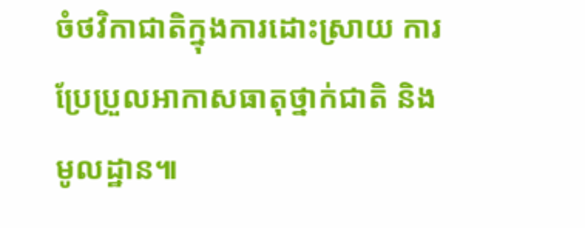ចំថវិកាជាតិក្នុងការដោះស្រាយ ការប្រែប្រួលអាកាសធាតុថ្នាក់ជាតិ និងមូលដ្ឋាន៕